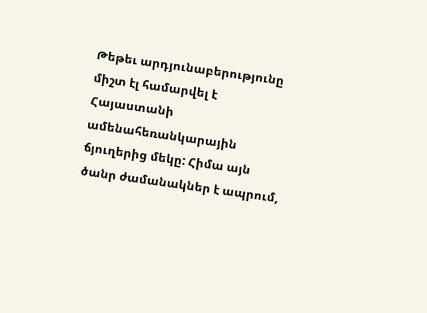Թեթեւ արդյունաբերությունը միշտ էլ համարվել է Հայաստանի ամենահեռանկարային ճյուղերից մեկը: Հիմա այն ծանր ժամանակներ է ապրում,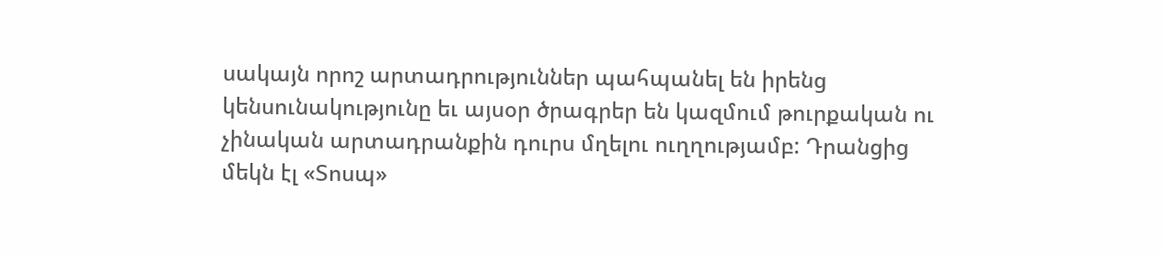սակայն որոշ արտադրություններ պահպանել են իրենց կենսունակությունը եւ այսօր ծրագրեր են կազմում թուրքական ու չինական արտադրանքին դուրս մղելու ուղղությամբ: Դրանցից մեկն էլ «Տոսպ»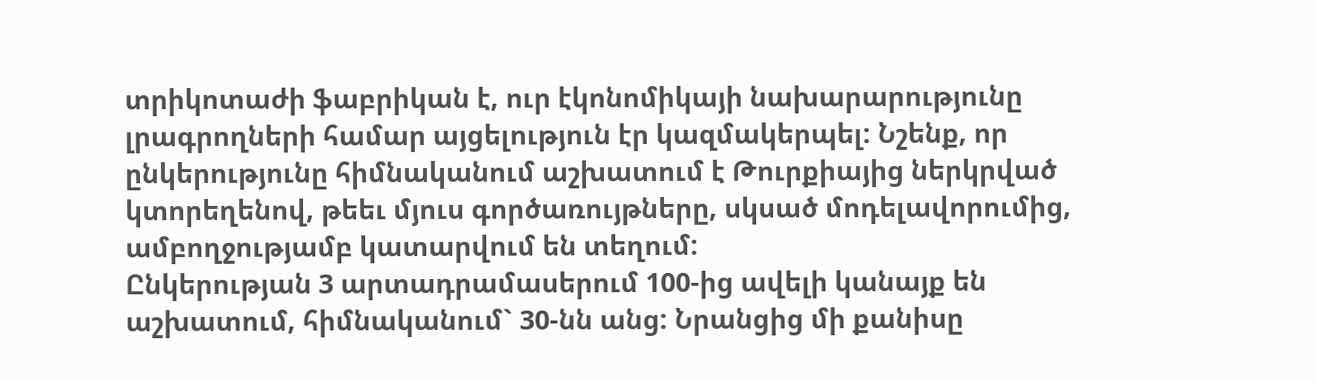տրիկոտաժի ֆաբրիկան է, ուր էկոնոմիկայի նախարարությունը լրագրողների համար այցելություն էր կազմակերպել: Նշենք, որ ընկերությունը հիմնականում աշխատում է Թուրքիայից ներկրված կտորեղենով, թեեւ մյուս գործառույթները, սկսած մոդելավորումից, ամբողջությամբ կատարվում են տեղում:
Ընկերության 3 արտադրամասերում 100-ից ավելի կանայք են աշխատում, հիմնականում` 30-նն անց: Նրանցից մի քանիսը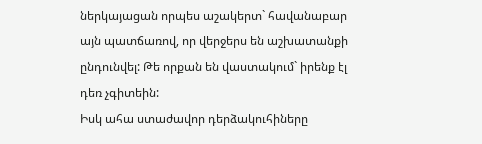ներկայացան որպես աշակերտ` հավանաբար այն պատճառով, որ վերջերս են աշխատանքի ընդունվել: Թե որքան են վաստակում` իրենք էլ դեռ չգիտեին:
Իսկ ահա ստաժավոր դերձակուհիները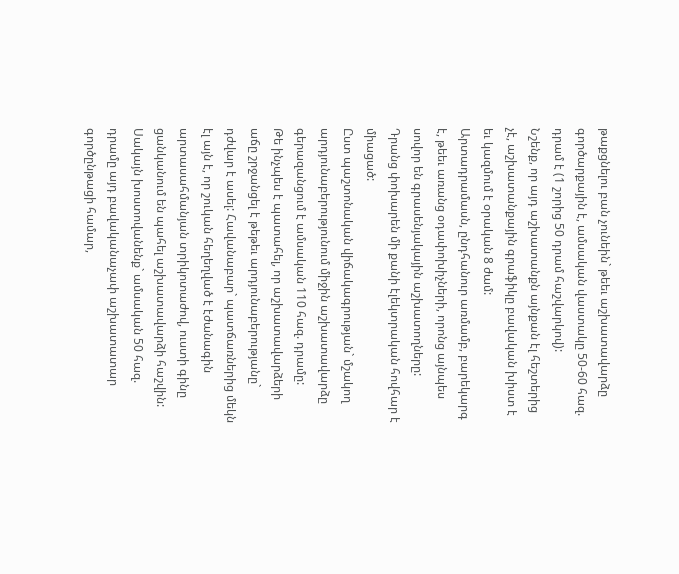թաքցնելու բան չունեին` թեեւ աշխատավարձը գործարքային է, ամսական վաստակը 50-60 հազ. դրամ է (1 շորից 50 դրամ հաշվարկով):
Նշենք, որ այդ աշխատանքն այնքան էլ հեշտերից չէ, աշխատանքային գրաֆիկը բավական խիստ է եւ կազմում է օրական 8 ժամ:
Արտադրամասն, ընդհանուր առմամբ, բարեկարգ է, թեեւ առանց օդափոխիչների, որոնց այնպես սովոր են գրասենյակային աշխատողները:
Դրանց փոխարեն մի քանի էլեկտրական հովհար է միացած:
Ըստ պաշտոնական վիճակագրության` մշակող արդյունաբերությունում միջին աշխատավարձը գերազանցում է ամսական 110 հազ. դրամը:
Թե ինչպես է պատահել, որ աշխատավարձերի աճը շրջանցել է թեթեւ արդյունաբերությանը` դժվար է ասել: Հավանաբար` պատճառներից մեկն էլ այն է, որ շուկան հեղեղված է էժանագին արտասահմանյան տրիկոտաժով, ուստի գինը ցանկանում են պահել աշխատավարձի հաշվին:
Սակայն խոստովանենք` ամսական 50 հազ. դրամը այդ բավականաչափ աշխատատար գործընթացի համար,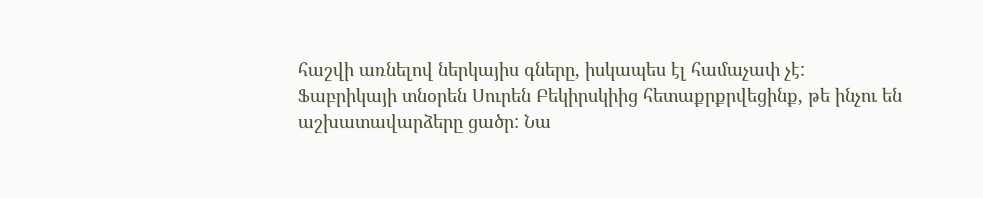հաշվի առնելով ներկայիս գները, իսկապես էլ համաչափ չէ:
Ֆաբրիկայի տնօրեն Սուրեն Բեկիրսկիից հետաքրքրվեցինք, թե ինչու են աշխատավարձերը ցածր: Նա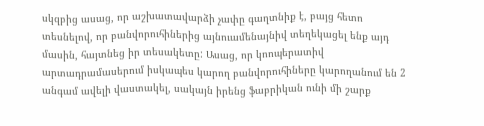սկզբից ասաց, որ աշխատավարձի չափը գաղտնիք է, բայց հետո տեսնելով, որ բանվորուհիներից այնուամենայնիվ տեղեկացել ենք այդ մասին, հայտնեց իր տեսակետը: Ասաց, որ կոոպերատիվ արտադրամասերում իսկապես կարող բանվորուհիները կարողանում են 2 անգամ ավելի վաստակել, սակայն իրենց ֆաբրիկան ունի մի շարք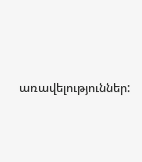առավելություններ: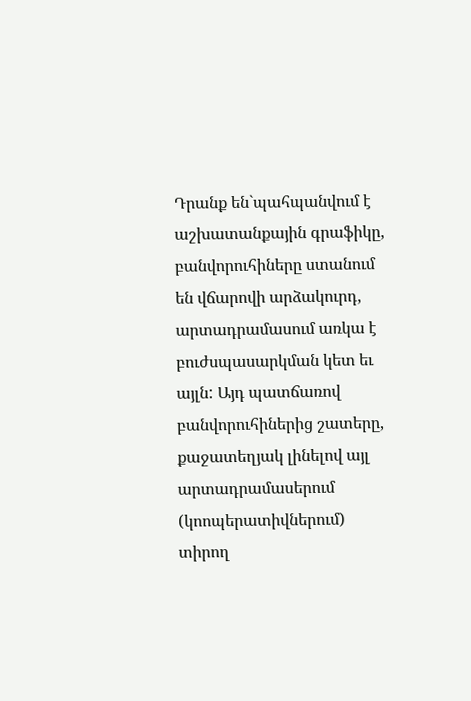Դրանք են`պահպանվում է աշխատանքային գրաֆիկը, բանվորուհիները ստանում են վճարովի արձակուրդ, արտադրամասում առկա է բուժսպասարկման կետ եւ այլն: Այդ պատճառով բանվորուհիներից շատերը, քաջատեղյակ լինելով այլ արտադրամասերում (կոոպերատիվներում) տիրող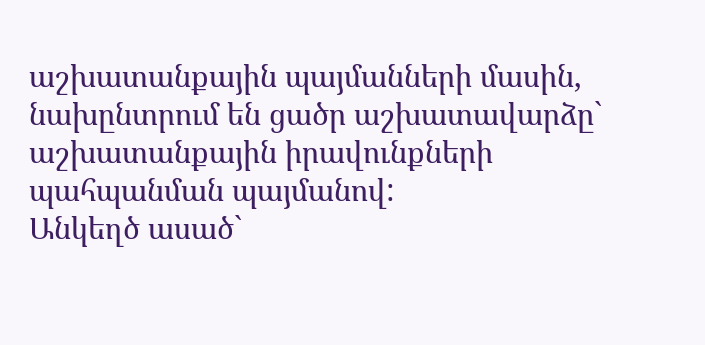աշխատանքային պայմանների մասին, նախընտրում են ցածր աշխատավարձը` աշխատանքային իրավունքների պահպանման պայմանով:
Անկեղծ ասած`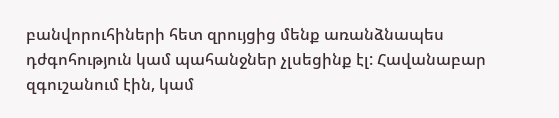բանվորուհիների հետ զրույցից մենք առանձնապես դժգոհություն կամ պահանջներ չլսեցինք էլ: Հավանաբար զգուշանում էին, կամ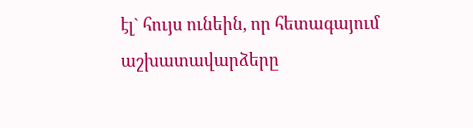էլ` հույս ունեին, որ հետագայում աշխատավարձերը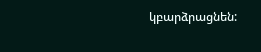կբարձրացնեն: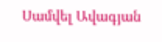Սամվել Ավագյան